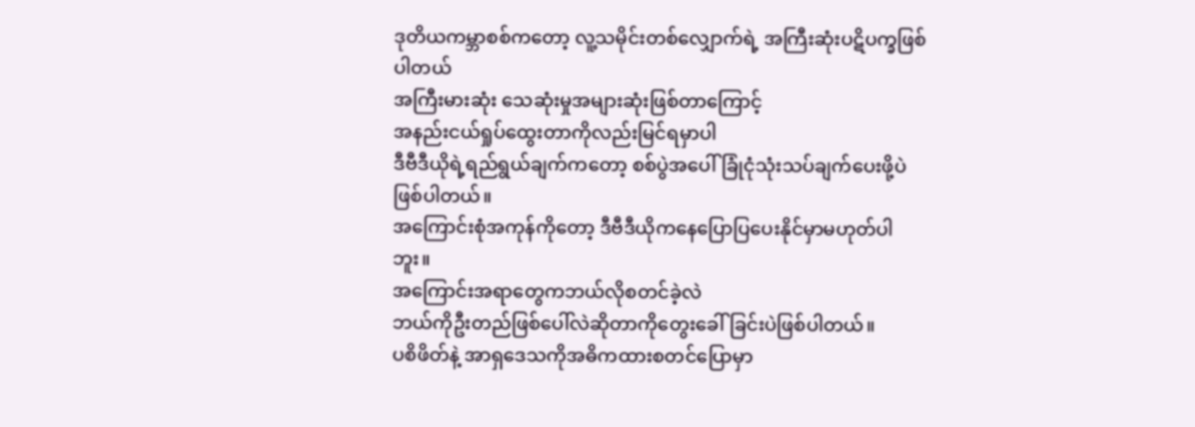ဒုတိယကမ္ဘာစစ်ကတော့ လူ့သမိုင်းတစ်လျှောက်ရဲ့ အကြီးဆုံးပဋိပက္ခဖြစ်ပါတယ်
အကြီးမားဆုံး သေဆုံးမှုအများဆုံးဖြစ်တာကြောင့်
အနည်းငယ်ရှုပ်ထွေးတာကိုလည်းမြင်ရမှာပါ
ဒီဗီဒီယိုရဲ့ရည်ရွယ်ချက်ကတော့ စစ်ပွဲအပေါ်ခြုံငုံသုံးသပ်ချက်ပေးဖို့ပဲ ဖြစ်ပါတယ်။
အကြောင်းစုံအကုန်ကိုတော့ ဒီဗီဒီယိုကနေပြောပြပေးနိုင်မှာမဟုတ်ပါဘူး။
အကြောင်းအရာတွေကဘယ်လိုစတင်ခဲ့လဲ
ဘယ်ကိုဦးတည်ဖြစ်ပေါ်လဲဆိုတာကိုတွေးခေါ်ခြင်းပဲဖြစ်ပါတယ်။
ပစိဖိတ်နဲ့ အာရှဒေသကိုအဓိကထားစတင်ပြောမှာ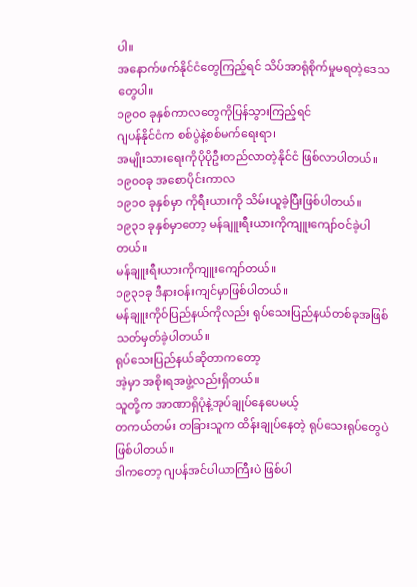ပါ။
အနောက်ဖက်နိုင်ငံတွေကြည့်ရင် သိပ်အာရုံစိုက်မှုမရတဲ့ဒေသတွေပါ။
၁၉၀၀ ခုနှစ်ကာလတွေကိုပြန်သွားကြည့်ရင်
ဂျပန်နိုင်ငံက စစ်ပွဲနဲ့စစ်မက်ရေးရာ၊
အမျိုးသားရေးကိုပိုပိုဦးတည်လာတဲ့နိုင်ငံ ဖြစ်လာပါတယ်။
၁၉၀၀ခု အစောပိုင်းကာလ
၁၉၁၀ ခုနှစ်မှာ ကိုရီးယားကို သိမ်းယူခဲ့ပြီးဖြစ်ပါတယ်။
၁၉၃၁ ခုနှစ်မှာတော့ မန်ချူးရီးယားကိုကျူးကျော်ဝင်ခဲ့ပါတယ်။
မန်ချူးရီးယားကိုကျူးကျော်တယ်။
၁၉၃၁ခု ဒီနားဝန်းကျင်မှာဖြစ်ပါတယ်။
မန်ချူးကိုဝ်ပြည်နယ်ကိုလည်း ရုပ်သေးပြည်နယ်တစ်ခုအဖြစ်သတ်မှတ်ခဲ့ပါတယ်။
ရုပ်သေးပြည်နယ်ဆိုတာကတော့
အဲ့မှာ အစိုးရအဖွဲ့လည်းရှိတယ်။
သူတို့က အာဏာရှိပုံနဲ့အုပ်ချုပ်နေပေမယ့်
တကယ်တမ်း တခြားသူက ထိန်းချုပ်နေတဲ့ ရုပ်သေးရုပ်တွေပဲ ဖြစ်ပါတယ်။
ဒါကတော့ ဂျပန်အင်ပါယာကြီးပဲ ဖြစ်ပါ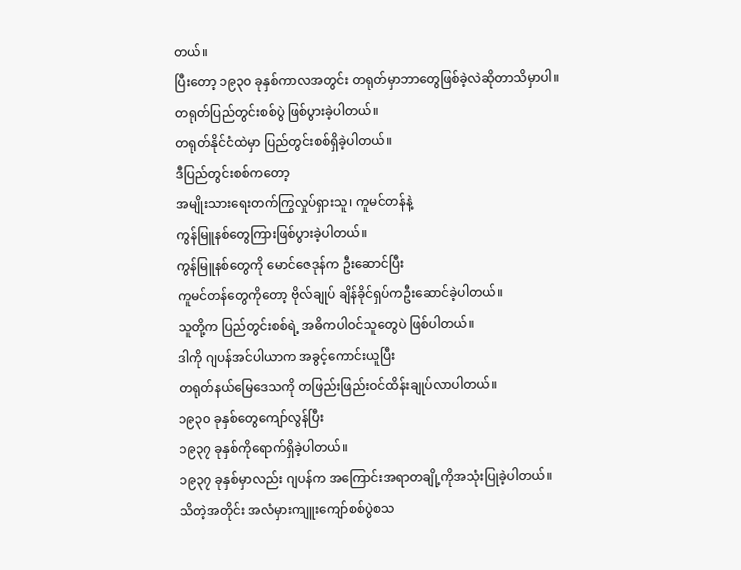တယ်။
ပြီးတော့ ၁၉၃၀ ခုနှစ်ကာလအတွင်း တရုတ်မှာဘာတွေဖြစ်ခဲ့လဲဆိုတာသိမှာပါ။
တရုတ်ပြည်တွင်းစစ်ပွဲ ဖြစ်ပွားခဲ့ပါတယ်။
တရုတ်နိုင်ငံထဲမှာ ပြည်တွင်းစစ်ရှိခဲ့ပါတယ်။
ဒီပြည်တွင်းစစ်ကတော့
အမျိုးသားရေးတက်ကြွလှုပ်ရှားသူ၊ ကူမင်တန်နဲ့
ကွန်မြူနစ်တွေကြားဖြစ်ပွားခဲ့ပါတယ်။
ကွန်မြူနစ်တွေကို မောင်ဇေဒုန်က ဦးဆောင်ပြီး
ကူမင်တန်တွေကိုတော့ ဗိုလ်ချုပ် ချိန်ခိုင်ရှပ်ကဦးဆောင်ခဲ့ပါတယ်။
သူတို့က ပြည်တွင်းစစ်ရဲ့ အဓိကပါဝင်သူတွေပဲ ဖြစ်ပါတယ်။
ဒါကို ဂျပန်အင်ပါယာက အခွင့်ကောင်းယူပြီး
တရုတ်နယ်မြေဒေသကို တဖြည်းဖြည်းဝင်ထိန်းချုပ်လာပါတယ်။
၁၉၃၀ ခုနှစ်တွေကျော်လွန်ပြီး
၁၉၃၇ ခုနှစ်ကိုရောက်ရှိခဲ့ပါတယ်။
၁၉၃၇ ခုနှစ်မှာလည်း ဂျပန်က အကြောင်းအရာတချို့ကိုအသုံးပြုခဲ့ပါတယ်။
သိတဲ့အတိုင်း အလံမှားကျူးကျော်စစ်ပွဲစသ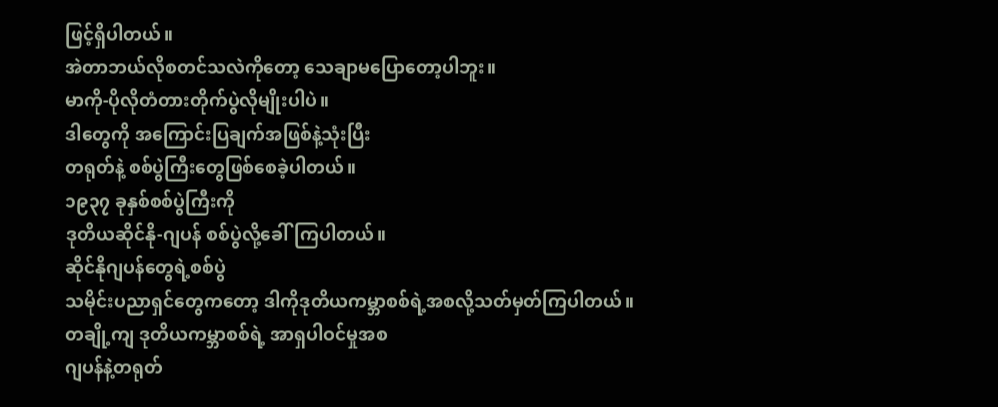ဖြင့်ရှိပါတယ်။
အဲတာဘယ်လိုစတင်သလဲကိုတော့ သေချာမပြောတော့ပါဘူး။
မာကို-ပိုလိုတံတားတိုက်ပွဲလိုမျိုးပါပဲ။
ဒါတွေကို အကြောင်းပြချက်အဖြစ်နဲ့သုံးပြီး
တရုတ်နဲ့ စစ်ပွဲကြီးတွေဖြစ်စေခဲ့ပါတယ်။
၁၉၃၇ ခုနှစ်စစ်ပွဲကြီးကို
ဒုတိယဆိုင်နို-ဂျပန် စစ်ပွဲလို့ခေါ်ကြပါတယ်။
ဆိုင်နိုဂျပန်တွေရဲ့စစ်ပွဲ
သမိုင်းပညာရှင်တွေကတော့ ဒါကိုဒုတိယကမ္ဘာစစ်ရဲ့အစလို့သတ်မှတ်ကြပါတယ်။
တချို့ကျ ဒုတိယကမ္ဘာစစ်ရဲ့ အာရှပါဝင်မှုအစ
ဂျပန်နဲ့တရုတ်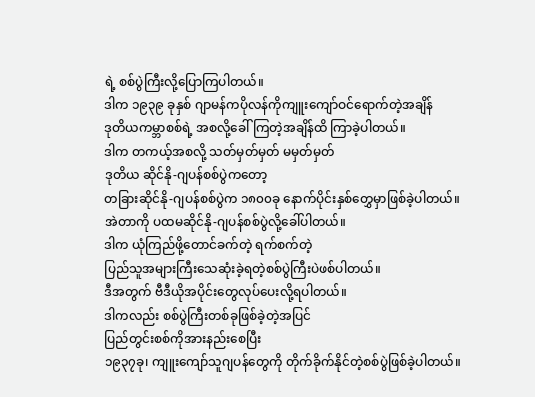ရဲ့ စစ်ပွဲကြီးလို့ပြောကြပါတယ်။
ဒါက ၁၉၃၉ ခုနှစ် ဂျာမန်ကပိုလန်ကိုကျူးကျော်ဝင်ရောက်တဲ့အချိန်
ဒုတိယကမ္ဘာစစ်ရဲ့ အစလို့ခေါ်ကြတဲ့အချိန်ထိ ကြာခဲ့ပါတယ်။
ဒါက တကယ့်အစလို့ သတ်မှတ်မှတ် မမှတ်မှတ်
ဒုတိယ ဆိုင်နို-ဂျပန်စစ်ပွဲကတော့
တခြားဆိုင်နို-ဂျပန်စစ်ပွဲက ၁၈၀၀ခု နောက်ပိုင်းနှစ်တွှေမှာဖြစ်ခဲ့ပါတယ်။
အဲတာကို ပထမဆိုင်နို-ဂျပန်စစ်ပွဲလို့ခေါ်ပါတယ်။
ဒါက ယုံကြည်ဖို့တောင်ခက်တဲ့ ရက်စက်တဲ့
ပြည်သူအများကြီးသေဆုံးခဲ့ရတဲ့စစ်ပွဲကြီးပဲဖစ်ပါတယ်။
ဒီအတွက် ဗီဒီယိုအပိုင်းတွေလုပ်ပေးလို့ရပါတယ်။
ဒါကလည်း စစ်ပွဲကြီးတစ်ခုဖြစ်ခဲ့တဲ့အပြင်
ပြည်တွင်းစစ်ကိုအားနည်းစေပြီး
၁၉၃၇ခု၊ ကျူးကျော်သူဂျပန်တွေကို တိုက်ခိုက်နိုင်တဲ့စစ်ပွဲဖြစ်ခဲ့ပါတယ်။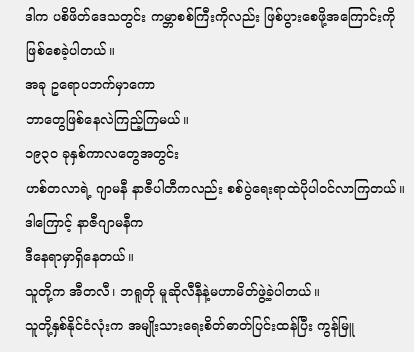ဒါက ပစိဖိတ်ဒေသတွင်း ကမ္ဘာစစ်ကြီးကိုလည်း ဖြစ်ပွားစေဖို့အကြောင်းကိုဖြစ်စေခဲ့ပါတယ်။
အခု ဥရောပဘက်မှာကော
ဘာတွေဖြစ်နေလဲကြည့်ကြမယ်။
၁၉၃၀ ခုနှစ်ကာလတွေအတွင်း
ဟစ်တလာရဲ့ ဂျာမနီ နာဇီပါတီကလည်း စစ်ပွဲရေးရာထဲပိုပါဝင်လာကြတယ်။
ဒါကြောင့် နာဇီဂျာမနီက
ဒီနေရာမှာရှိနေတယ်။
သူတို့က အီတလီ၊ ဘရူတို မူဆိုလီနီနဲ့မဟာမိတ်ဖွဲ့ခဲ့ပါတယ်။
သူတို့နှစ်နိုင်ငံလုံးက အမျိုးသားရေးစိတ်ဓာတ်ပြင်းထန်ပြီး ကွန်မြူ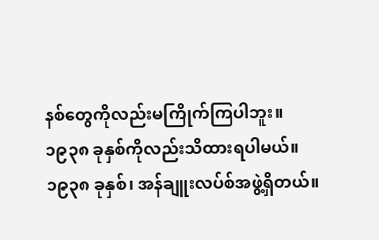နစ်တွေကိုလည်းမကြိုက်ကြပါဘူး။
၁၉၃၈ ခုနှစ်ကိုလည်းသိထားရပါမယ်။
၁၉၃၈ ခုနှစ်၊ အန်ချူးလပ်စ်အဖွဲ့ရှိတယ်။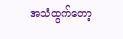အသံထွက်တော့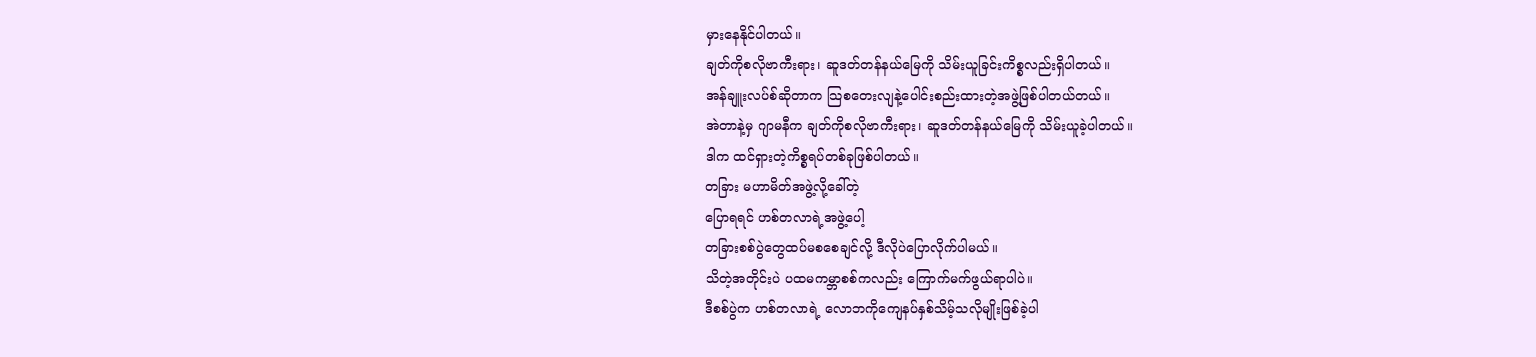မှားနေနိုင်ပါတယ်။
ချတ်ကိုစလိုဗာကီးရား၊ ဆူဒတ်တန်နယ်မြေကို သိမ်းယူခြင်းကိစ္စလည်းရှိပါတယ်။
အန်ချူးလပ်စ်ဆိုတာက သြစတေးလျနဲ့ပေါင်းစည်းထားတဲ့အဖွဲ့ဖြစ်ပါတယ်တယ်။
အဲတာနဲ့မှ ဂျာမနီက ချတ်ကိုစလိုဗာကီးရား၊ ဆူဒတ်တန်နယ်မြေကို သိမ်းယူခဲ့ပါတယ်။
ဒါက ထင်ရှားတဲ့ကိစ္စရပ်တစ်ခုဖြစ်ပါတယ်။
တခြား မဟာမိတ်အဖွဲ့လို့ခေါ်တဲ့
ပြောရရင် ဟစ်တလာရဲ့အဖွဲ့ပေါ့
တခြားစစ်ပွဲတွေထပ်မစစေချင်လို့ ဒီလိုပဲပြောလိုက်ပါမယ်။
သိတဲ့အတိုင်းပဲ ပထမကမ္ဘာစစ်ကလည်း ကြောက်မက်ဖွယ်ရာပါပဲ။
ဒီစစ်ပွဲက ဟစ်တလာရဲ့ လောဘကိုကျေနပ်နှစ်သိမ့်သလိုမျိုးဖြစ်ခဲ့ပါ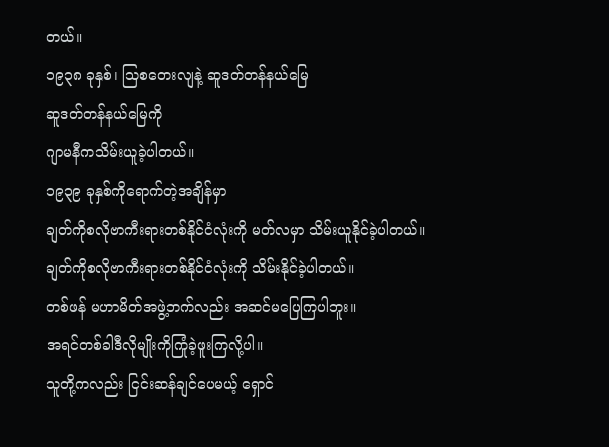တယ်။
၁၉၃၈ ခုနှစ်၊ သြစတေးလျနဲ့ ဆူဒတ်တန်နယ်မြေ
ဆူဒတ်တန်နယ်မြေကို
ဂျာမနီကသိမ်းယူခဲ့ပါတယ်။
၁၉၃၉ ခုနှစ်ကိုရောက်တဲ့အချိန်မှာ
ချတ်ကိုစလိုဗာကီးရားတစ်နိုင်ငံလုံးကို မတ်လမှာ သိမ်းယူနိုင်ခဲ့ပါတယ်။
ချတ်ကိုစလိုဗာကီးရားတစ်နိုင်ငံလုံးကို သိမ်းနိုင်ခဲ့ပါတယ်။
တစ်ဖန် မဟာမိတ်အဖွဲ့ဘက်လည်း အဆင်မပြေကြပါဘူး။
အရင်တစ်ခါဒီလိုမျိုးကိုကြုံခဲ့ဖူးကြလို့ပါ။
သူတို့ကလည်း ငြင်းဆန်ချင်ပေမယ့် ရှောင်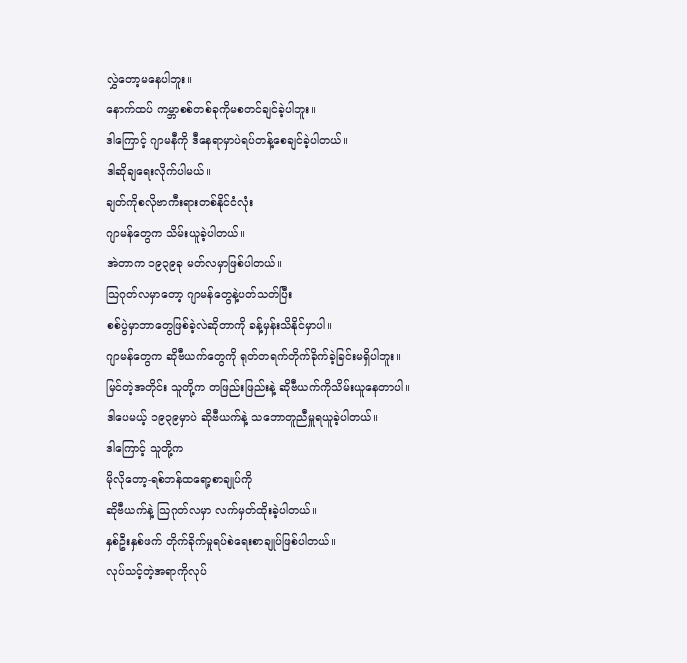လွှဲတော့မနေပါဘူး။
နောက်ထပ် ကမ္ဘာစစ်တစ်ခုကိုမစတင်ချင်ခဲ့ပါဘူး။
ဒါကြောင့် ဂျာမနီကို ဒီနေရာမှာပဲရပ်တန့်စေချင်ခဲ့ပါတယ်။
ဒါဆိုချရေးလိုက်ပါမယ်။
ချတ်ကိုစလိုဗာကီးရားတစ်နိုင်ငံလုံး
ဂျာမန်တွေက သိမ်းယူခဲ့ပါတယ်။
အဲတာက ၁၉၃၉ခု မတ်လမှာဖြစ်ပါတယ်။
သြဂုတ်လမှာတော့ ဂျာမန်တွေနဲ့ပတ်သတ်ပြီး
စစ်ပွဲမှာဘာတွေဖြစ်ခဲ့လဲဆိုတာကို ခန့်မှန်းသိနိုင်မှာပါ။
ဂျာမန်တွေက ဆိုဗီယက်တွေကို ရုတ်တရက်တိုက်ခိုက်ခဲ့ခြင်းမရှိပါဘူး။
မြင်တဲ့အတိုင်း သူတို့က တဖြည်းဖြည်းနဲ့ ဆိုဗီယက်ကိုသိမ်းယူနေတာပါ။
ဒါပေမယ့် ၁၉၃၉မှာပဲ ဆိုဗီယက်နဲ့ သဘောတူညီမှူရယူခဲ့ပါတယ်။
ဒါကြောင့် သူတို့က
မိုလိုတော့-ရစ်ဘန်ထရော့စာချုပ်ကို
ဆိုဗီယက်နဲ့ သြဂုတ်လမှာ လက်မှတ်ထိုးခဲ့ပါတယ်။
နှစ်ဦးနှစ်ဖက် တိုက်ခိုက်မှုရပ်စဲရေးစာချုပ်ဖြစ်ပါတယ်။
လုပ်သင့်တဲ့အရာကိုလုပ်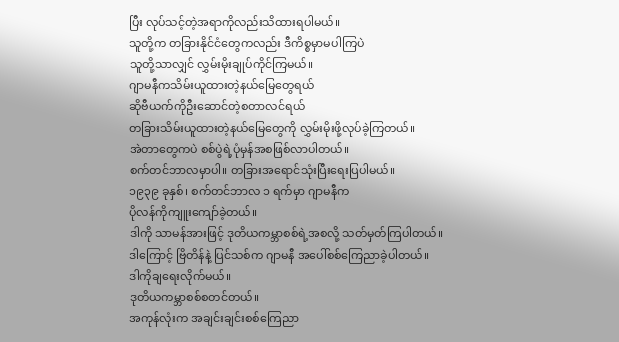ပြီး လုပ်သင့်တဲ့အရာကိုလည်းသိထားရပါမယ်။
သူတို့က တခြားနိုင်ငံတွေကလည်း ဒီကိစ္စမှာမပါကြပဲ
သူတို့သာလျှင် လွှမ်းမိုးချုပ်ကိုင်ကြမယ်။
ဂျာမနီကသိမ်းယူထားတဲ့နယ်မြေတွေရယ်
ဆိုဗီယက်ကိုဦးဆောင်တဲ့စတာလင်ရယ်
တခြားသိမ်းယူထားတဲ့နယ်မြေတွေကို လွှမ်းမိုးဖို့လုပ်ခဲ့ကြတယ်။
အဲတာတွေကပဲ စစ်ပွဲရဲ့ပုံမှန်အစဖြစ်လာပါတယ်။
စက်တင်ဘာလမှာပါ။ တခြားအရောင်သုံးပြီးရေးပြပါမယ်။
၁၉၃၉ ခုနှစ်၊ စက်တင်ဘာလ ၁ ရက်မှာ ဂျာမနီက
ပိုလန်ကိုကျူးကျော်ခဲ့တယ်။
ဒါကို သာမန်အားဖြင့် ဒုတိယကမ္ဘာစစ်ရဲ့အစလို့ သတ်မှတ်ကြပါတယ်။
ဒါကြောင့် ဗြိတိန်နဲ့ ပြင်သစ်က ဂျာမနီ အပေါ်စစ်ကြေညာခဲ့ပါတယ်။
ဒါကိုချရေးလိုက်မယ်။
ဒုတိယကမ္ဘာစစ်စတင်တယ်။
အကုန်လုံးက အချင်းချင်းစစ်ကြေညာ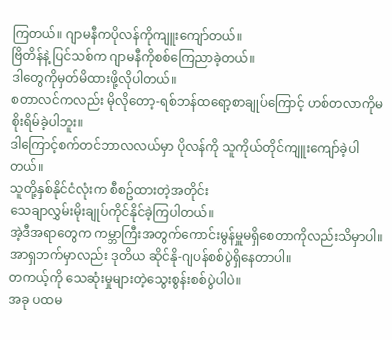ကြတယ်။ ဂျာမနီကပိုလန်ကိုကျူးကျော်တယ်။
ဗြိတိန်နဲ့ ပြင်သစ်က ဂျာမနီကိုစစ်ကြေညာခဲ့တယ်။
ဒါတွေကိုမှတ်မိထားဖို့လိုပါတယ်။
စတာလင်ကလည်း မိုလိုတော့-ရစ်ဘန်ထရော့စာချုပ်ကြောင့် ဟစ်တလာကိုမစိုးရိမ်ခဲ့ပါဘူး။
ဒါကြောင့်စက်တင်ဘာလလယ်မှာ ပိုလန်ကို သူကိုယ်တိုင်ကျူးကျော်ခဲ့ပါတယ်။
သူတို့နှစ်နိုင်ငံလုံးက စီစဥ်ထားတဲ့အတိုင်း
သေချာလွှမ်းမိုးချုပ်ကိုင်နိုင်ခဲ့ကြပါတယ်။
အဲ့ဒီအရာတွေက ကမ္ဘာကြီးအတွက်ကောင်းမွန်မှူမရှိစေတာကိုလည်းသိမှာပါ။
အာရှဘက်မှာလည်း ဒုတိယ ဆိုင်နို-ဂျပန်စစ်ပွဲရှိနေတာပါ။
တကယ့်ကို သေဆုံးမှုများတဲ့သွေးစွန်းစစ်ပွဲပါပဲ။
အခု ပထမ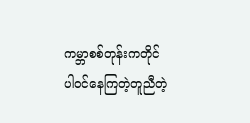ကမ္ဘာစစ်တုန်းကတိုင်
ပါဝင်နေကြတဲ့တူညီတဲ့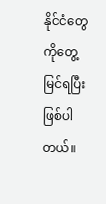နိုင်ငံတွေကိုတွေ့မြင်ရပြီးဖြစ်ပါတယ်။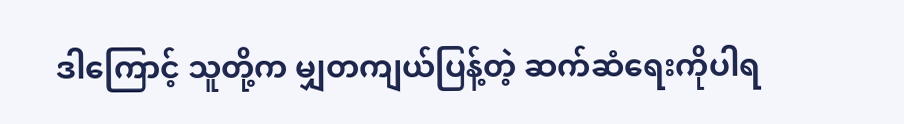ဒါကြောင့် သူတို့က မျှတကျယ်ပြန့်တဲ့ ဆက်ဆံရေးကိုပါရ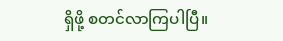ရှိဖို့ စတင်လာကြပါပြီ။